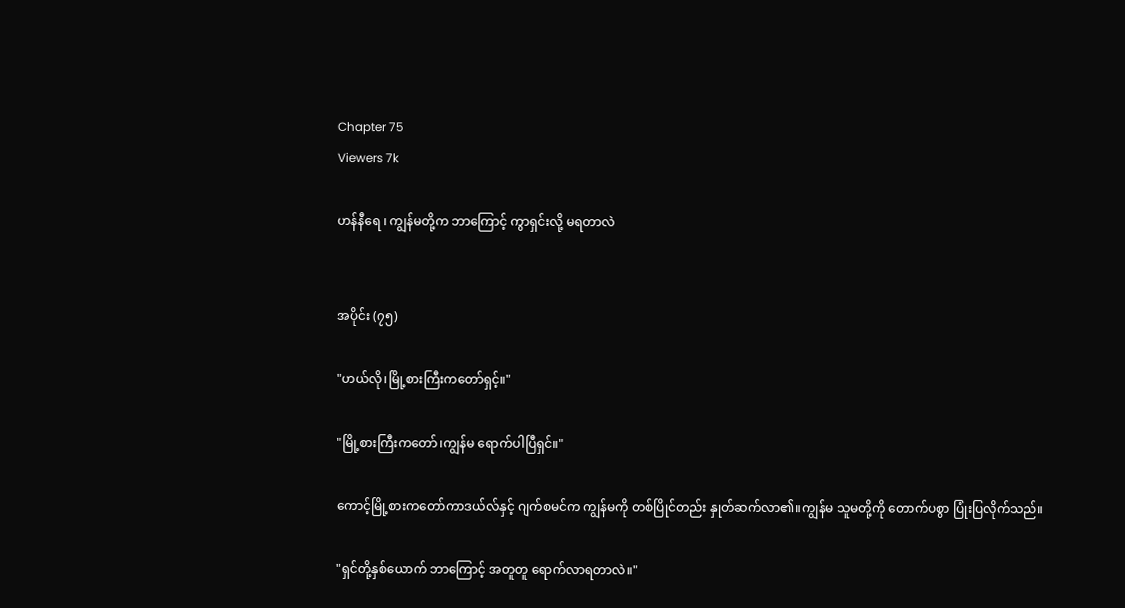Chapter 75
Viewers 7k

ဟန်နီရေ ၊ ကျွန်မတို့က ဘာကြောင့် ကွာရှင်းလို့ မရတာလဲ


အပိုင်း (၇၅)

"ဟယ်လို၊မြို့စားကြီးကတော်ရှင့်။"

"မြို့စားကြီးကတော်၊ကျွန်မ ရောက်ပါပြီရှင်။"

ကောင့်မြို့စားကတော်ကာဒယ်လ်နှင့် ဂျက်စမင်က ကျွန်မကို တစ်ပြိုင်တည်း နှုတ်ဆက်လာ၏။ကျွန်မ သူမတို့ကို တောက်ပစွာ ပြုံးပြလိုက်သည်။

"ရှင်တို့နှစ်ယောက် ဘာကြောင့် အတူတူ ရောက်လာရတာလဲ။"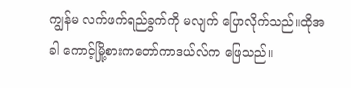ကျွန်မ လက်ဖက်ရည်ခွက်ကို မလျက် ပြောလိုက်သည်။ထိုအခါ ကောင့်မြို့စားကတော်ကာဒယ်လ်က ဖြေသည်။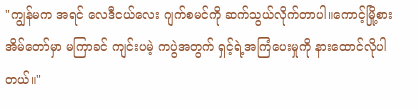"ကျွန်မက အရင် လေဒီငယ်လေး ဂျက်စမင်ကို ဆက်သွယ်လိုက်တာပါ။ကောင့်မြို့စားအိမ်တော်မှာ မကြာခင် ကျင်းပမဲ့ ကပွဲအတွက် ရှင့်ရဲ့အကြံပေးမှုကို နားထောင်လိုပါတယ်။"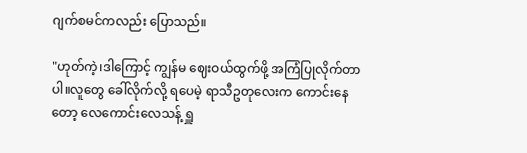ဂျက်စမင်ကလည်း ပြောသည်။

"ဟုတ်ကဲ့၊ဒါကြောင့် ကျွန်မ ဈေးဝယ်ထွက်ဖို့ အကြံပြုလိုက်တာပါ။လူတွေ ခေါ်လိုက်လို့ ရပေမဲ့ ရာသီဥတုလေးက ကောင်းနေတော့ လေကောင်းလေသန့် ရှူ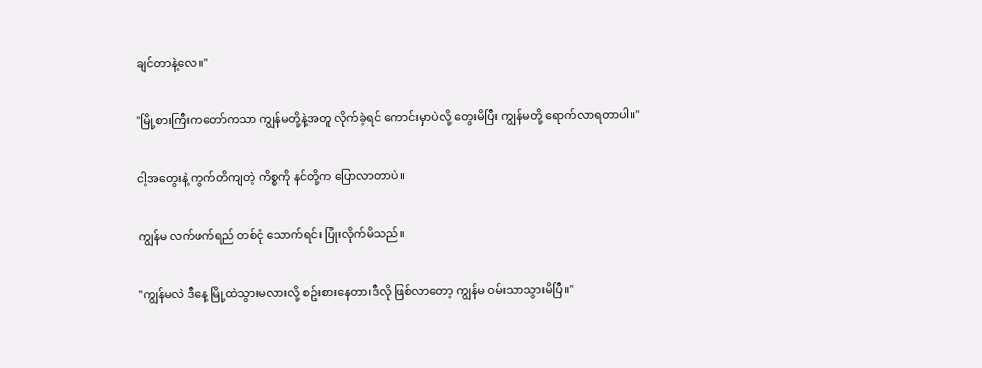ချင်တာနဲ့လေ။"

"မြို့စားကြီးကတော်ကသာ ကျွန်မတို့နဲ့အတူ လိုက်ခဲ့ရင် ကောင်းမှာပဲလို့ တွေးမိပြီး ကျွန်မတို့ ရောက်လာရတာပါ။"

ငါ့အတွေးနဲ့ ကွက်တိကျတဲ့ ကိစ္စကို နင်တို့က ပြောလာတာပဲ။

ကျွန်မ လက်ဖက်ရည် တစ်ငုံ သောက်ရင်း ပြုံးလိုက်မိသည်။

"ကျွန်မလဲ ဒီနေ့ မြို့ထဲသွားမလားလို့ စဥ်းစားနေတာ၊ဒီလို ဖြစ်လာတော့ ကျွန်မ ဝမ်းသာသွားမိပြီ။"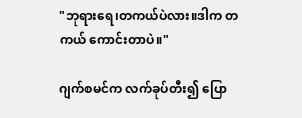"ဘုရားရေ၊တကယ်ပဲလား။ဒါက တကယ် ကောင်းတာပဲ။"

ဂျက်စမင်က လက်ခုပ်တီး၍ ပြော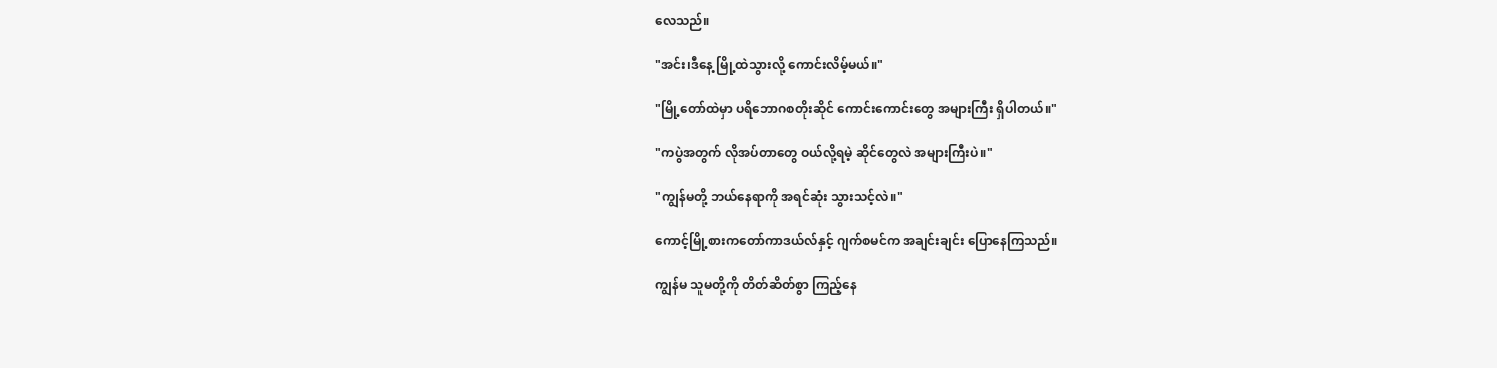လေသည်။

"အင်း၊ဒီနေ့ မြို့ထဲသွားလို့ ကောင်းလိမ့်မယ်။"

"မြို့တော်ထဲမှာ ပရိဘောဂစတိုးဆိုင် ကောင်းကောင်းတွေ အများကြီး ရှိပါတယ်။"

"ကပွဲအတွက် လိုအပ်တာတွေ ဝယ်လို့ရမဲ့ ဆိုင်တွေလဲ အများကြီးပဲ။"

"ကျွန်မတို့ ဘယ်နေရာကို အရင်ဆုံး သွားသင့်လဲ။"

ကောင့်မြို့စားကတော်ကာဒယ်လ်နှင့် ဂျက်စမင်က အချင်းချင်း ပြောနေကြသည်။

ကျွန်မ သူမတို့ကို တိတ်ဆိတ်စွာ ကြည့်နေ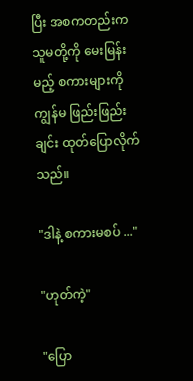ပြီး အစကတည်းက သူမတို့ကို မေးမြန်းမည့် စကားများကို ကျွန်မ ဖြည်းဖြည်းချင်း ထုတ်ပြောလိုက်သည်။

"ဒါနဲ့ စကားမစပ် ..."

"ဟုတ်ကဲ့"

"ပြော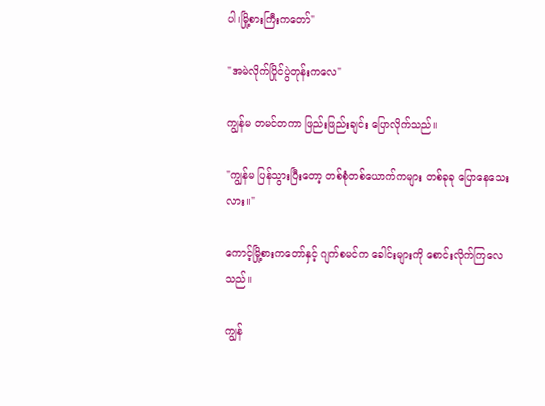ပါ၊မြို့စားကြီးကတော်"

"အမဲလိုက်ပြိုင်ပွဲတုန်းကလေ"

ကျွန်မ တမင်တကာ ဖြည်းဖြည်းချင်း ပြောလိုက်သည်။

"ကျွန်မ ပြန်သွားပြီးတော့ တစ်စုံတစ်ယောက်ကများ တစ်ခုခု ပြောနေသေးလား။"

ကောင့်မြို့စားကတော်နှင့် ဂျက်စမင်က ခေါင်းများကို စောင်းလိုက်ကြလေသည်။

ကျွန်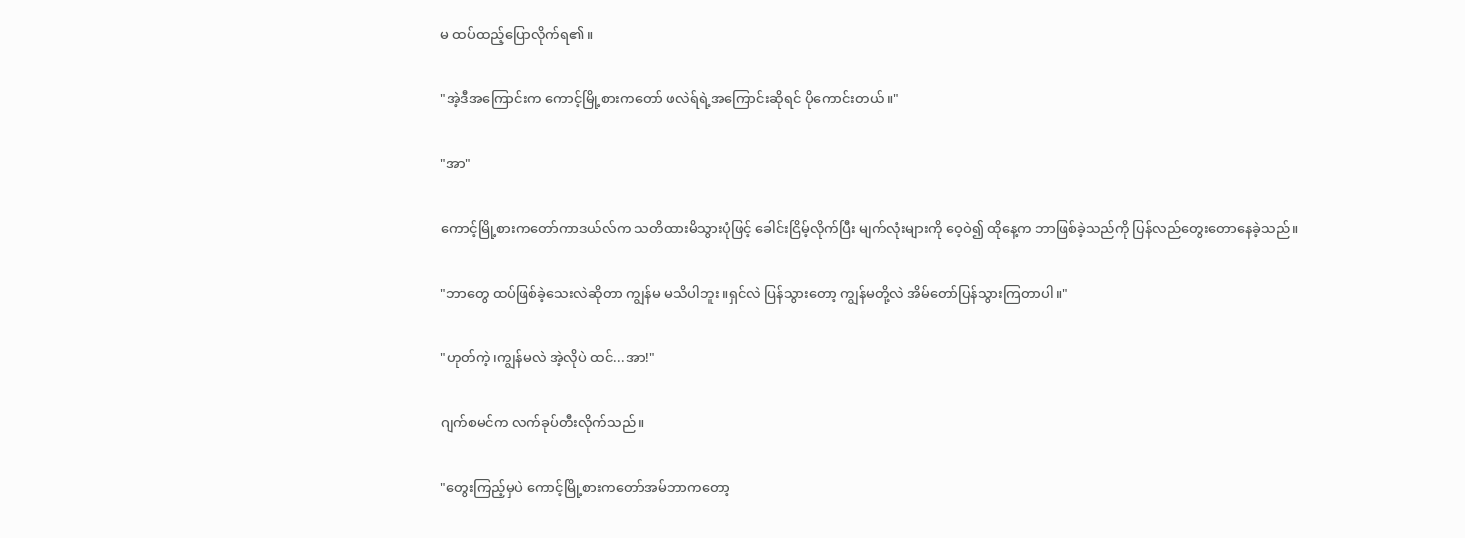မ ထပ်ထည့်ပြောလိုက်ရ၏။

"အဲ့ဒီအကြောင်းက ကောင့်မြို့စားကတော် ဖလဲရ်ရဲ့အကြောင်းဆိုရင် ပိုကောင်းတယ်။"

"အာ"

ကောင့်မြို့စားကတော်ကာဒယ်လ်က သတိထားမိသွားပုံဖြင့် ခေါင်းငြိမ့်လိုက်ပြီး မျက်လုံးများကို ဝေ့ဝဲ၍ ထိုနေ့က ဘာဖြစ်ခဲ့သည်ကို ပြန်လည်တွေးတောနေခဲ့သည်။

"ဘာတွေ ထပ်ဖြစ်ခဲ့သေးလဲဆိုတာ ကျွန်မ မသိပါဘူး။ရှင်လဲ ပြန်သွားတော့ ကျွန်မတို့လဲ အိမ်တော်ပြန်သွားကြတာပါ။"

"ဟုတ်ကဲ့၊ကျွန်မလဲ အဲ့လိုပဲ ထင်...အာ!"

ဂျက်စမင်က လက်ခုပ်တီးလိုက်သည်။

"တွေးကြည့်မှပဲ ကောင့်မြို့စားကတော်အမ်ဘာကတော့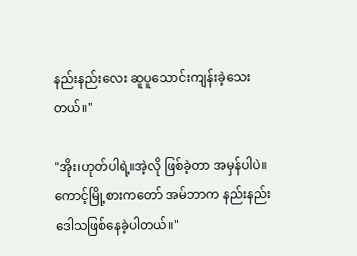နည်းနည်းလေး ဆူပူသောင်းကျန်းခဲ့သေးတယ်။"

"အိုး၊ဟုတ်ပါရဲ့။အဲ့လို ဖြစ်ခဲ့တာ အမှန်ပါပဲ။ကောင့်မြို့စားကတော် အမ်ဘာက နည်းနည်း ဒေါသဖြစ်နေခဲ့ပါတယ်။"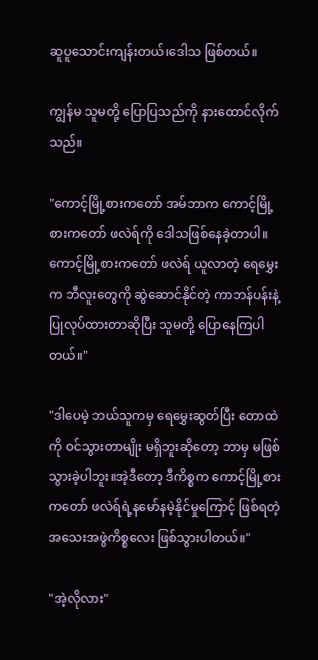ဆူပူသောင်းကျန်းတယ်၊ဒေါသ ဖြစ်တယ်။

ကျွန်မ သူမတို့ ပြောပြသည်ကို နားထောင်လိုက်သည်။

"ကောင့်မြို့စားကတော် အမ်ဘာက ကောင့်မြို့စားကတော် ဖလဲရ်ကို ဒေါသဖြစ်နေခဲ့တာပါ။ကောင့်မြို့စားကတော် ဖလဲရ် ယူလာတဲ့ ရေမွှေးက ဘီလူးတွေကို ဆွဲဆောင်နိုင်တဲ့ ကာဘန်ပန်းနဲ့ ပြုလုပ်ထားတာဆိုပြီး သူမတို့ ပြောနေကြပါတယ်။"

"ဒါပေမဲ့ ဘယ်သူကမှ ရေမွှေးဆွတ်ပြီး တောထဲကို ဝင်သွားတာမျိုး မရှိဘူးဆိုတော့ ဘာမှ မဖြစ်သွားခဲ့ပါဘူး။အဲ့ဒီတော့ ဒီကိစ္စက ကောင့်မြို့စားကတော် ဖလဲရ်ရဲ့နမော်နမဲ့နိုင်မှုကြောင့် ဖြစ်ရတဲ့ အသေးအဖွဲကိစ္စလေး ဖြစ်သွားပါတယ်။"

"အဲ့လိုလား"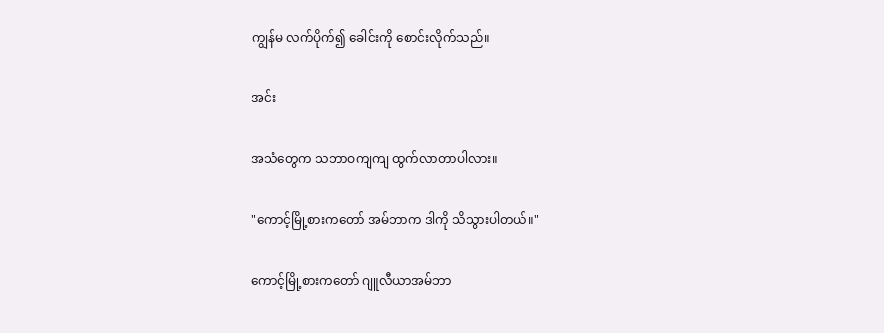ကျွန်မ လက်ပိုက်၍ ခေါင်းကို စောင်းလိုက်သည်။

အင်း

အသံတွေက သဘာဝကျကျ ထွက်လာတာပါလား။

"ကောင့်မြို့စားကတော် အမ်ဘာက ဒါကို သိသွားပါတယ်။"

ကောင့်မြို့စားကတော် ဂျူလီယာအမ်ဘာ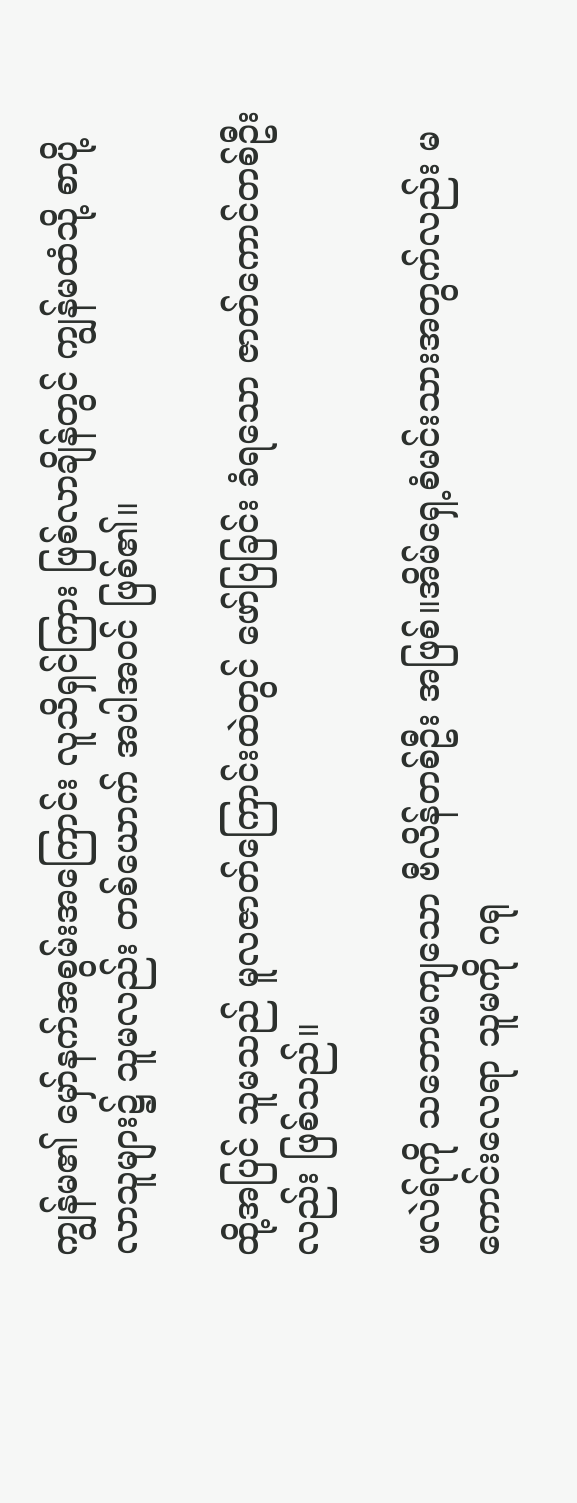ကျွန်မ၏ မှော်နက်အစွမ်းအကြောင်း လူသိရှင်ကြား ဖြစ်လာချိန်တွင် ကျွန်မထံသို့ စာပို့လာသူများ၌ သူမလည်း တစ်ယောက် အပါအဝင် ဖြစ်၏။

ထို့အပြင် သူမသည် မူလဇာတ်ကြောင်းထဲတွင် ဖော်ပြခြင်း ခံရသော ဇာတ်ကောင်တစ်ဦးလည်း ဖြစ်သည်။

ဖလဲရ်ကို သဘောမကျသော ဗီလိန်တစ်ဦး အဖြစ်။အိမ်ရှေ့စံမင်းသားအတွက်လည်း မကောင်းလေရာ သူမကို ဂရု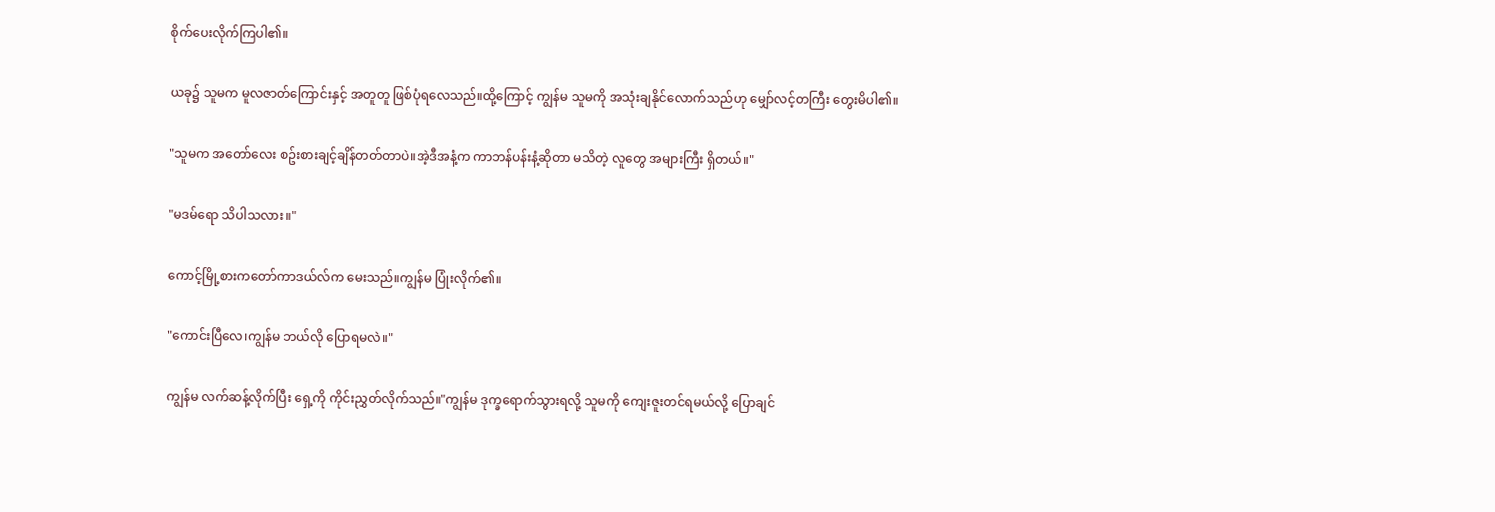စိုက်ပေးလိုက်ကြပါ၏။

ယခု၌ သူမက မူလဇာတ်ကြောင်းနှင့် အတူတူ ဖြစ်ပုံရလေသည်။ထို့ကြောင့် ကျွန်မ သူမကို အသုံးချနိုင်လောက်သည်ဟု မျှော်လင့်တကြီး တွေးမိပါ၏။

"သူမက အတော်လေး စဥ်းစားချင့်ချိန်တတ်တာပဲ။အဲ့ဒီအနံ့က ကာဘန်ပန်းနံ့ဆိုတာ မသိတဲ့ လူတွေ အများကြီး ရှိတယ်။"

"မဒမ်ရော သိပါသလား။"

ကောင့်မြို့စားကတော်ကာဒယ်လ်က မေးသည်။ကျွန်မ ပြုံးလိုက်၏။

"ကောင်းပြီလေ၊ကျွန်မ ဘယ်လို ပြောရမလဲ။"

ကျွန်မ လက်ဆန့်လိုက်ပြီး ရှေ့ကို ကိုင်းညွှတ်လိုက်သည်။"ကျွန်မ ဒုက္ခရောက်သွားရလို့ သူမကို ကျေးဇူးတင်ရမယ်လို့ ပြောချင်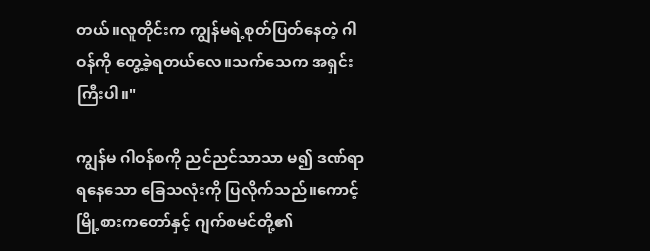တယ်။လူတိုင်းက ကျွန်မရဲ့စုတ်ပြတ်နေတဲ့ ဂါဝန်ကို တွေ့ခဲ့ရတယ်လေ။သက်သေက အရှင်းကြီးပါ။"

ကျွန်မ ဂါဝန်စကို ညင်ညင်သာသာ မ၍ ဒဏ်ရာရနေသော ခြေသလုံးကို ပြလိုက်သည်။ကောင့်မြို့စားကတော်နှင့် ဂျက်စမင်တို့၏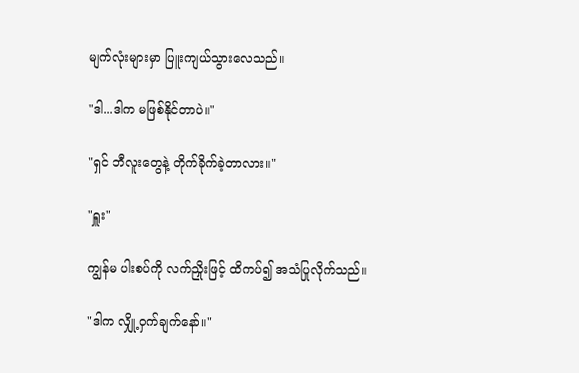မျက်လုံးများမှာ ပြူးကျယ်သွားလေသည်။

"ဒါ...ဒါက မဖြစ်နိုင်တာပဲ။"

"ရှင် ဘီလူးတွေနဲ့ တိုက်ခိုက်ခဲ့တာလား။"

"ရှူး"

ကျွန်မ ပါးစပ်ကို လက်ညှိုးဖြင့် ထိကပ်၍ အသံပြုလိုက်သည်။

"ဒါက လျှို့ဝှက်ချက်နော်။"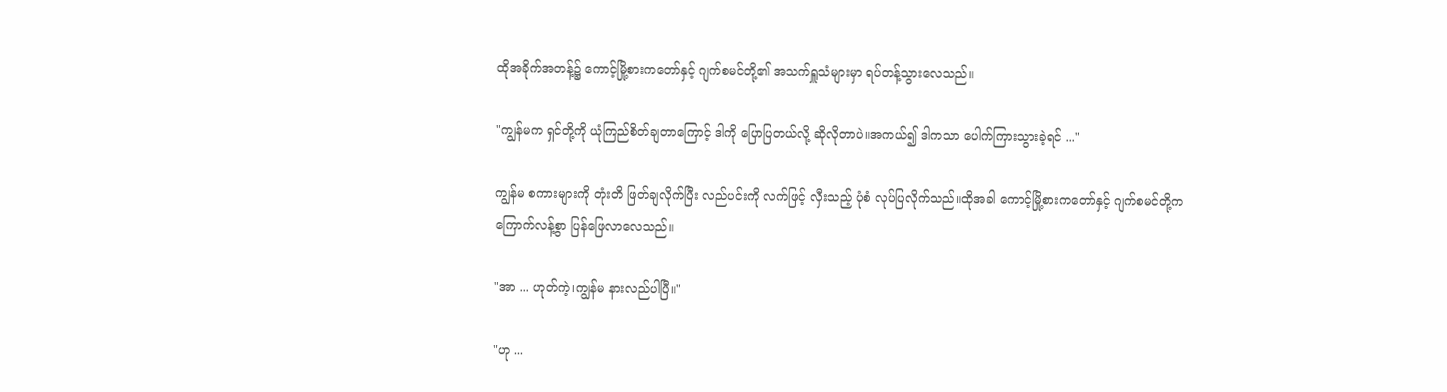ထိုအခိုက်အတန့်၌ ကောင့်မြို့စားကတော်နှင့် ဂျက်စမင်တို့၏ အသက်ရှူသံများမှာ ရပ်တန့်သွားလေသည်။

"ကျွန်မက ရှင်တို့ကို ယုံကြည်စိတ်ချတာကြောင့် ဒါကို ပြောပြတယ်လို့ ဆိုလိုတာပဲ။အကယ်၍ ဒါကသာ ပေါက်ကြားသွားခဲ့ရင် ..."

ကျွန်မ စကားများကို တုံးတိ ဖြတ်ချလိုက်ပြီး လည်ပင်းကို လက်ဖြင့် လှီးသည့် ပုံစံ လုပ်ပြလိုက်သည်။ထိုအခါ ကောင့်မြို့စားကတော်နှင့် ဂျက်စမင်တို့က ကြောက်လန့်စွာ ပြန်ဖြေလာလေသည်။

"အာ ... ဟုတ်ကဲ့၊ကျွန်မ နားလည်ပါပြီ။"

"ဟု ...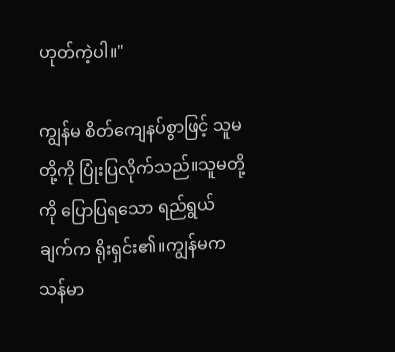ဟုတ်ကဲ့ပါ။"

ကျွန်မ စိတ်ကျေနပ်စွာဖြင့် သူမတို့ကို ပြုံးပြလိုက်သည်။သူမတို့ကို ပြောပြရသော ရည်ရွယ်ချက်က ရိုးရှင်း၏။ကျွန်မက သန်မာ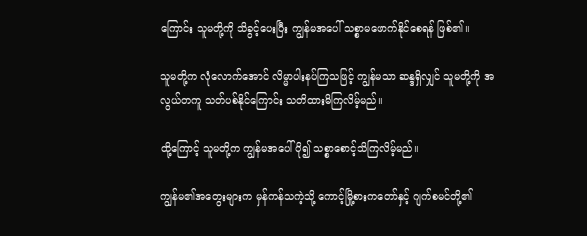ကြောင်း သူမတို့ကို သိခွင့်ပေးပြီး ကျွန်မအပေါ် သစ္စာမဖောက်နိုင်စေရန် ဖြစ်၏။

သူမတို့က လုံလောက်အောင် လိမ္မာပါးနပ်ကြသဖြင့် ကျွန်မသာ ဆန္ဒရှိလျှင် သူမတို့ကို အလွယ်တကူ သတ်ပစ်နိုင်ကြောင်း သတိထားမိကြလိမ့်မည်။

ထို့ကြောင့် သူမတို့က ကျွန်မအပေါ် ပို၍ သစ္စာစောင့်သိကြလိမ့်မည်။

ကျွန်မ၏အတွေးများက မှန်ကန်သကဲ့သို့ ကောင့်မြို့စားကတော်နှင့် ဂျက်စမင်တို့၏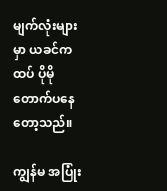မျက်လုံးများမှာ ယခင်ကထပ် ပိုမို တောက်ပနေတော့သည်။

ကျွန်မ အပြုံး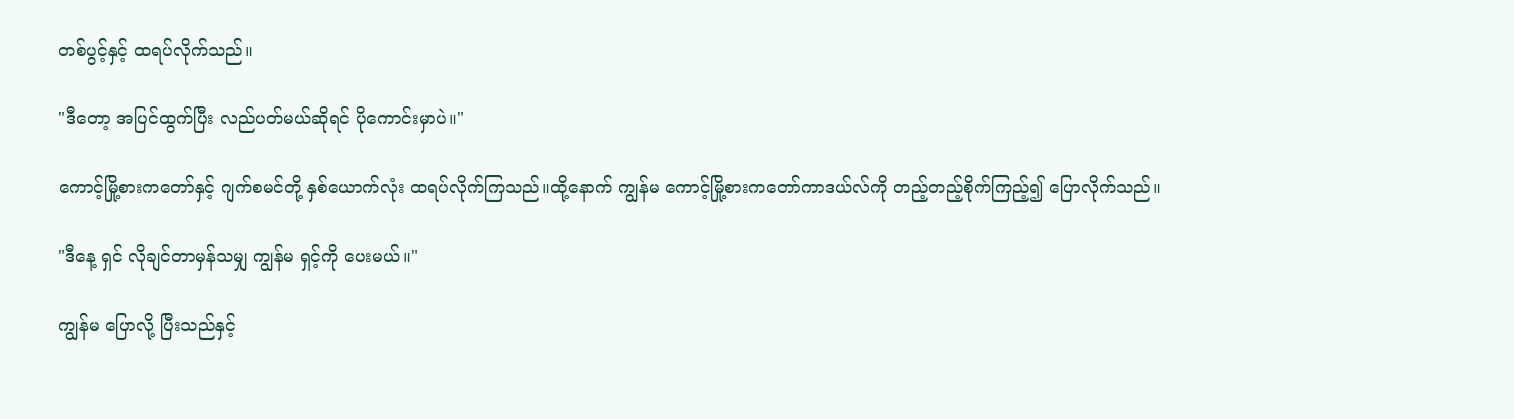တစ်ပွင့်နှင့် ထရပ်လိုက်သည်။

"ဒီတော့ အပြင်ထွက်ပြီး လည်ပတ်မယ်ဆိုရင် ပိုကောင်းမှာပဲ။"

ကောင့်မြို့စားကတော်နှင့် ဂျက်စမင်တို့ နှစ်ယောက်လုံး ထရပ်လိုက်ကြသည်။ထို့နောက် ကျွန်မ ကောင့်မြို့စားကတော်ကာဒယ်လ်ကို တည့်တည့်စိုက်ကြည့်၍ ပြောလိုက်သည်။

"ဒီနေ့ ရှင် လိုချင်တာမှန်သမျှ ကျွန်မ ရှင့်ကို ပေးမယ်။"

ကျွန်မ ပြောလို့ ပြီးသည်နှင့်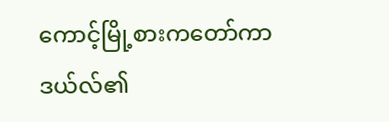ကောင့်မြို့စားကတော်ကာဒယ်လ်၏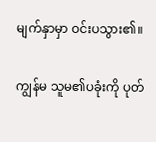မျက်နှာမှာ ဝင်းပသွား၏။

ကျွန်မ သူမ၏ပခုံးကို ပုတ်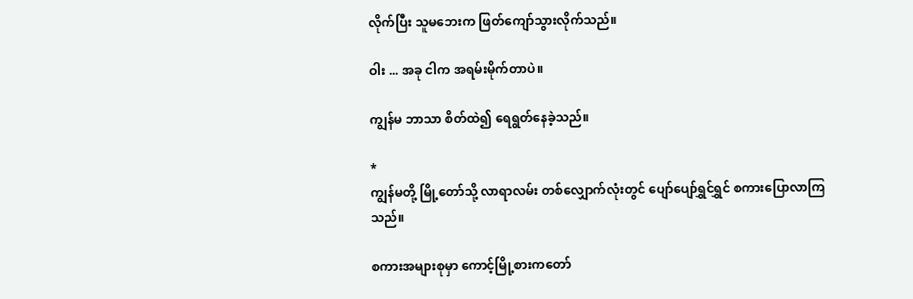လိုက်ပြီး သူမဘေးက ဖြတ်ကျော်သွားလိုက်သည်။

ဝါး ... အခု ငါက အရမ်းမိုက်တာပဲ။

ကျွန်မ ဘာသာ စိတ်ထဲ၍ ရေရွတ်နေခဲ့သည်။

*
ကျွန်မတို့ မြို့တော်သို့ လာရာလမ်း တစ်လျှောက်လုံးတွင် ပျော်ပျော်ရွှင်ရွှင် စကားပြောလာကြသည်။

စကားအများစုမှာ ကောင့်မြို့စားကတော်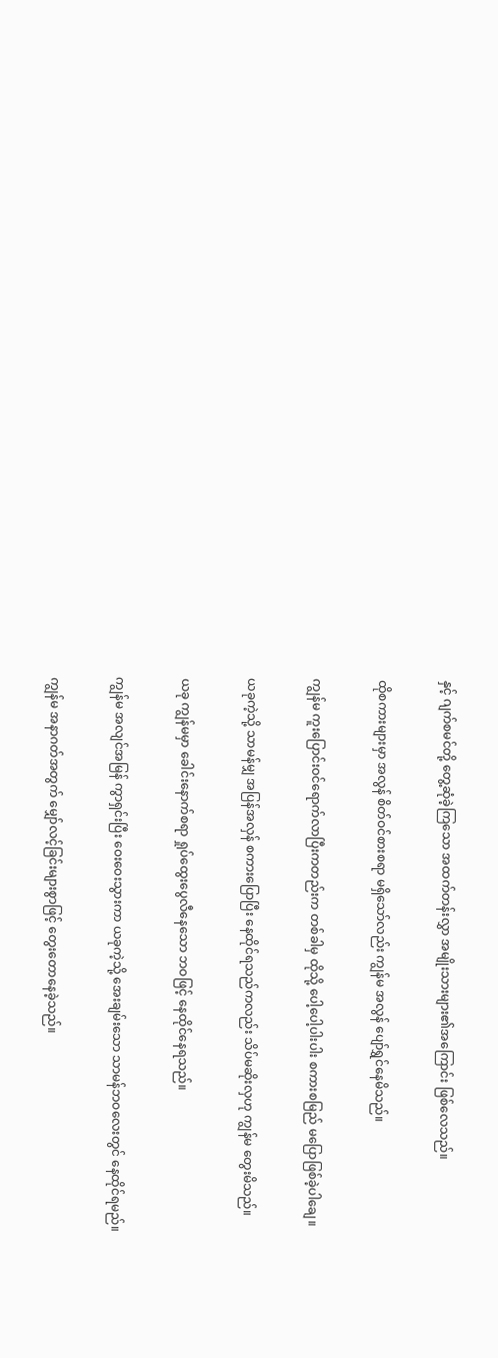နှင့် ဂျက်စမင်တို့ တွေ့ဆုံခဲ့ကြသော အထက်တန်းလွှာ အမျိုးသားများ၏အကြောင်း ဖြစ်လေသည်။

ထိုစကားများမှာ အလွန် စိတ်ဝင်စားစရာ မရှိသော်လည်း ကျွန်မ အလွန် ပျော်ရွှင်နေမိသည်။

ကျွန်မ ကူးပြောင်းဝင်ရောက်လာပြီးကတည်းက တစ်ခါမှ ထိုသို့ ပေါ့ပေါ့ပါးပါး စကားစမြည် မပြောဖြစ်ခဲ့ပါချေ။

ယခုကဲ့သို့ သာမန်မျှ အပြန်အလှန် စကားပြောပြီး နေထိုင်ရသည်ကလည်း သိပ်မဆိုးလှဟု ကျွန်မ တွေးမိသည်။

ယခု ကျွန်မမှာ ခေါင်းနောက်စရာ ရှုပ်ထွေးပွေလီနေသော ဘဝဖြင့် နေထိုင်နေရသည်။

ကျွန်မ အလျင်အမြန် ကွာရှင်းပြီး ဝေးဝေးသွားကာ ယခုကဲ့သို့ အေးချမ်းသော သာမန်ဘဝလေးတွင် နေထိုင်ရမည်။

ကျွန်မ အနာဂတ်အတွက် မျှော်လင့်ခြင်းများစွာဖြင့် တွေးတောနေခဲ့သည်။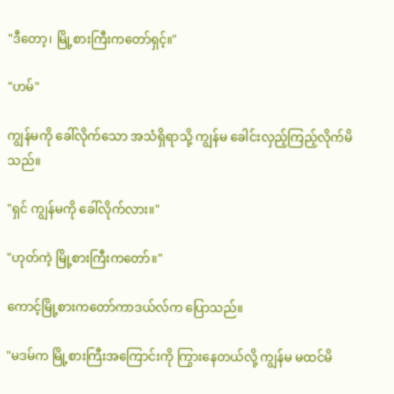"ဒီတော့၊ မြို့စားကြီးကတော်ရှင့်။"

"ဟမ်"

ကျွန်မကို ခေါ်လိုက်သော အသံရှိရာသို့ ကျွန်မ ခေါင်းလှည့်ကြည့်လိုက်မိသည်။

"ရှင် ကျွန်မကို ခေါ်လိုက်လား။"

"ဟုတ်ကဲ့ မြို့စားကြီးကတော်။"

ကောင့်မြို့စားကတော်ကာဒယ်လ်က ပြောသည်။

"မဒမ်က မြို့စားကြီးအကြောင်းကို ကြွားနေတယ်လို့ ကျွန်မ မထင်မိ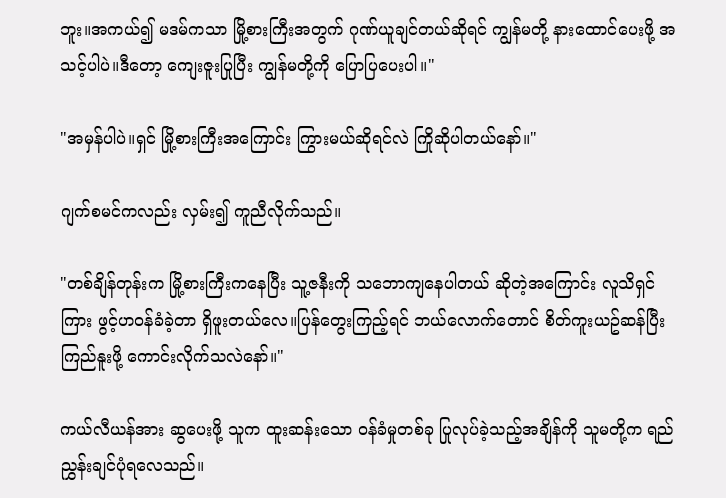ဘူး။အကယ်၍ မဒမ်ကသာ မြို့စားကြီးအတွက် ဂုဏ်ယူချင်တယ်ဆိုရင် ကျွန်မတို့ နားထောင်ပေးဖို့ အသင့်ပါပဲ။ဒီတော့ ကျေးဇူးပြုပြီး ကျွန်မတို့ကို ပြောပြပေးပါ။"

"အမှန်ပါပဲ။ရှင် မြို့စားကြီးအကြောင်း ကြွားမယ်ဆိုရင်လဲ ကြိုဆိုပါတယ်နော်။"

ဂျက်စမင်ကလည်း လှမ်း၍ ကူညီလိုက်သည်။

"တစ်ချိန်တုန်းက မြို့စားကြီးကနေပြီး သူ့ဇနီးကို သဘောကျနေပါတယ် ဆိုတဲ့အကြောင်း လူသိရှင်ကြား ဖွင့်ဟဝန်ခံခဲ့တာ ရှိဖူးတယ်လေ။ပြန်တွေးကြည့်ရင် ဘယ်လောက်တောင် စိတ်ကူးယဥ်ဆန်ပြီး ကြည်နူးဖို့ ကောင်းလိုက်သလဲနော်။"

ကယ်လီယန်အား ဆွပေးဖို့ သူက ထူးဆန်းသော ဝန်ခံမှုတစ်ခု ပြုလုပ်ခဲ့သည့်အချိန်ကို သူမတို့က ရည်ညွှန်းချင်ပုံရလေသည်။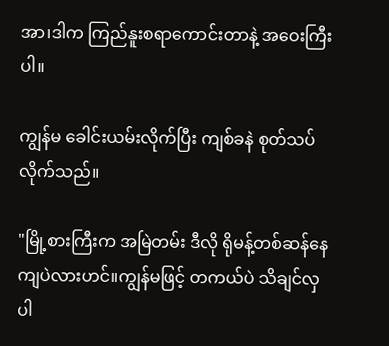အာ၊ဒါက ကြည်နူးစရာကောင်းတာနဲ့ အဝေးကြီးပါ။

ကျွန်မ ခေါင်းယမ်းလိုက်ပြီး ကျစ်ခနဲ စုတ်သပ်လိုက်သည်။

"မြို့စားကြီးက အမြဲတမ်း ဒီလို ရိုမန့်တစ်ဆန်နေကျပဲလားဟင်။ကျွန်မဖြင့် တကယ်ပဲ သိချင်လှပါ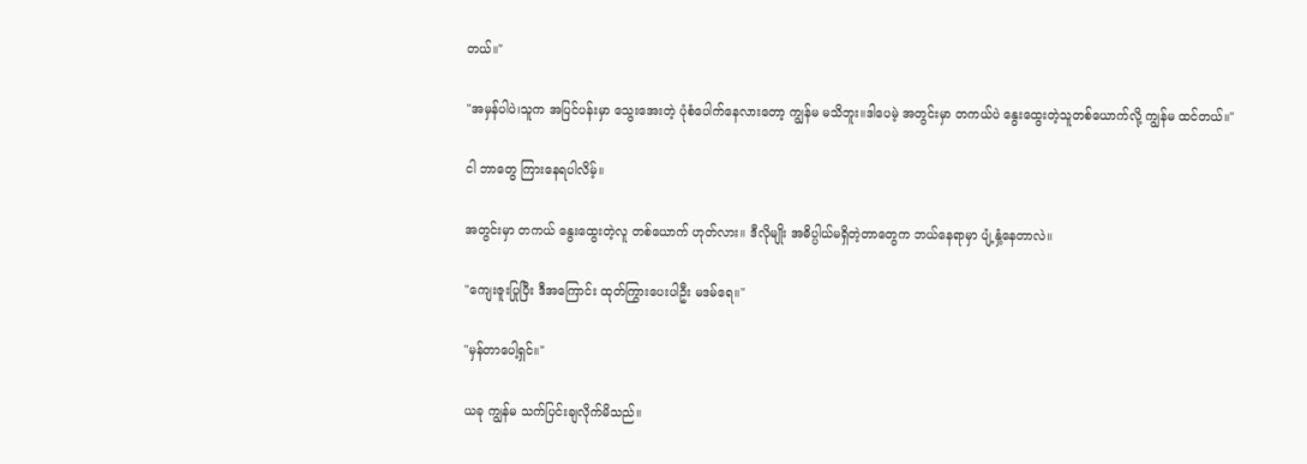တယ်။"

"အမှန်ပါပဲ၊သူက အပြင်ပန်းမှာ သွေးအေးတဲ့ ပုံစံပေါက်နေလားတော့ ကျွန်မ မသိဘူး။ဒါပေမဲ့ အတွင်းမှာ တကယ်ပဲ နွေးထွေးတဲ့သူတစ်ယောက်လို့ ကျွန်မ ထင်တယ်။"

ငါ ဘာတွေ ကြားနေရပါလိမ့်။

အတွင်းမှာ တကယ် နွေးထွေးတဲ့လူ တစ်ယောက် ဟုတ်လား။ ဒီလိုမျိုး အဓိပ္ပါယ်မရှိတဲ့တာတွေက ဘယ်နေရာမှာ ပျံ့နှံ့နေတာလဲ။

"ကျေးဇူးပြုပြီး ဒီအကြောင်း ထုတ်ကြွားပေးပါဦး မဒမ်ရေ။"

"မှန်တာပေါ့ရှင်။"

ယခု ကျွန်မ သက်ပြင်းချလိုက်မိသည်။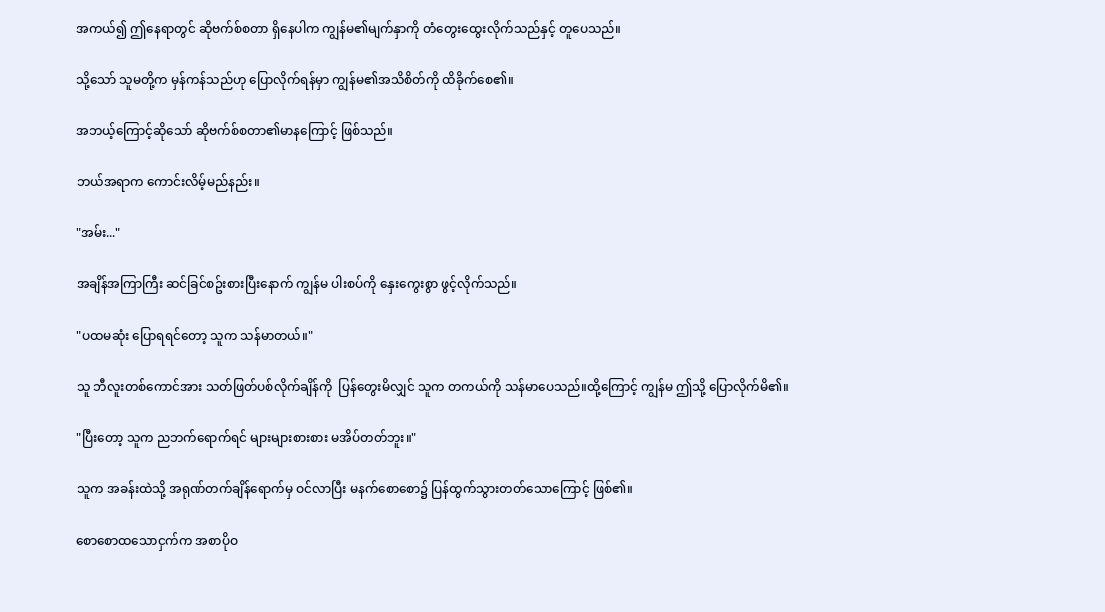အကယ်၍ ဤနေရာတွင် ဆိုဗက်စ်စတာ ရှိနေပါက ကျွန်မ၏မျက်နှာကို တံတွေးထွေးလိုက်သည်နှင့် တူပေသည်။

သို့သော် သူမတို့က မှန်ကန်သည်ဟု ပြောလိုက်ရန်မှာ ကျွန်မ၏အသိစိတ်ကို ထိခိုက်စေ၏။

အဘယ့်ကြောင့်ဆိုသော် ဆိုဗက်စ်စတာ၏မာနကြောင့် ဖြစ်သည်။

ဘယ်အရာက ကောင်းလိမ့်မည်နည်း။

"အမ်း..."

အချိန်အကြာကြီး ဆင်ခြင်စဥ်းစားပြီးနောက် ကျွန်မ ပါးစပ်ကို နှေးကွေးစွာ ဖွင့်လိုက်သည်။

"ပထမဆုံး ပြောရရင်တော့ သူက သန်မာတယ်။"

သူ ဘီလူးတစ်ကောင်အား သတ်ဖြတ်ပစ်လိုက်ချိန်ကို  ပြန်တွေးမိလျှင် သူက တကယ်ကို သန်မာပေသည်။ထို့ကြောင့် ကျွန်မ ဤသို့ ပြောလိုက်မိ၏။

"ပြီးတော့ သူက ညဘက်ရောက်ရင် များများစားစား မအိပ်တတ်ဘူး။"

သူက အခန်းထဲသို့ အရုဏ်တက်ချိန်ရောက်မှ ဝင်လာပြီး မနက်စောစော၌ ပြန်ထွက်သွားတတ်သောကြောင့် ဖြစ်၏။

စောစောထသောငှက်က အစာပိုဝ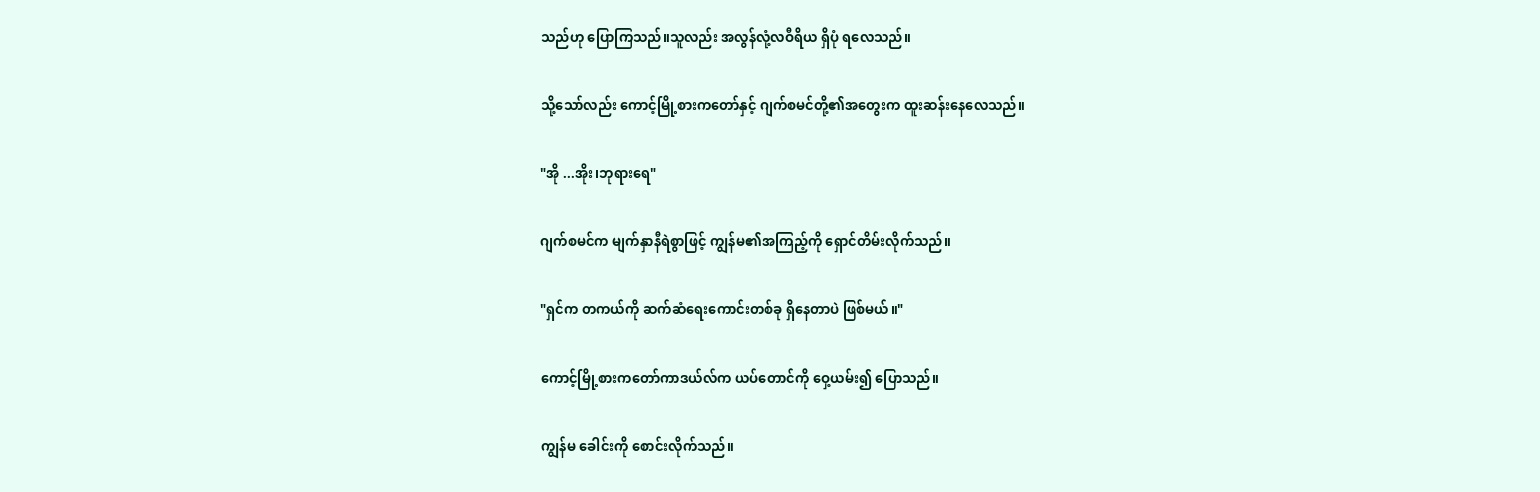သည်ဟု ပြောကြသည်။သူလည်း အလွန်လုံ့လဝီရိယ ရှိပုံ ရလေသည်။

သို့သော်လည်း ကောင့်မြို့စားကတော်နှင့် ဂျက်စမင်တို့၏အတွေးက ထူးဆန်းနေလေသည်။

"အို ...အိုး၊ဘုရားရေ"

ဂျက်စမင်က မျက်နှာနီရဲစွာဖြင့် ကျွန်မ၏အကြည့်ကို ရှောင်တိမ်းလိုက်သည်။

"ရှင်က တကယ်ကို ဆက်ဆံရေးကောင်းတစ်ခု ရှိနေတာပဲ ဖြစ်မယ်။"

ကောင့်မြို့စားကတော်ကာဒယ်လ်က ယပ်တောင်ကို ဝှေ့ယမ်း၍ ပြောသည်။

ကျွန်မ ခေါင်းကို စောင်းလိုက်သည်။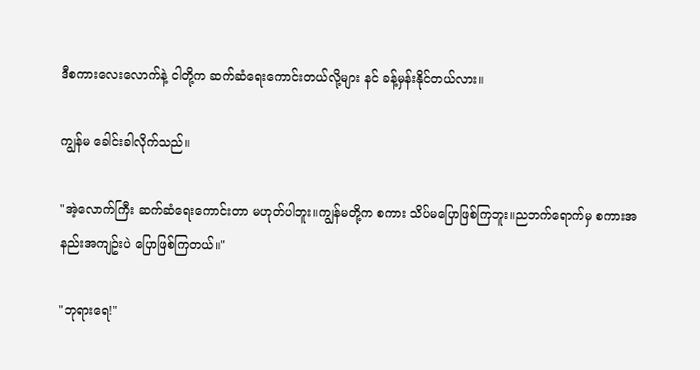ဒီစကားလေးလောက်နဲ့ ငါတို့က ဆက်ဆံရေးကောင်းတယ်လို့များ နင် ခန့်မှန်းနိုင်တယ်လား။

ကျွန်မ ခေါင်းခါလိုက်သည်။

"အဲ့လောက်ကြီး ဆက်ဆံရေးကောင်းတာ မဟုတ်ပါဘူး။ကျွန်မတို့က စကား သိပ်မပြောဖြစ်ကြဘူး။ညဘက်ရောက်မှ စကားအနည်းအကျဥ်းပဲ ပြောဖြစ်ကြတယ်။"

"ဘုရားရေ!"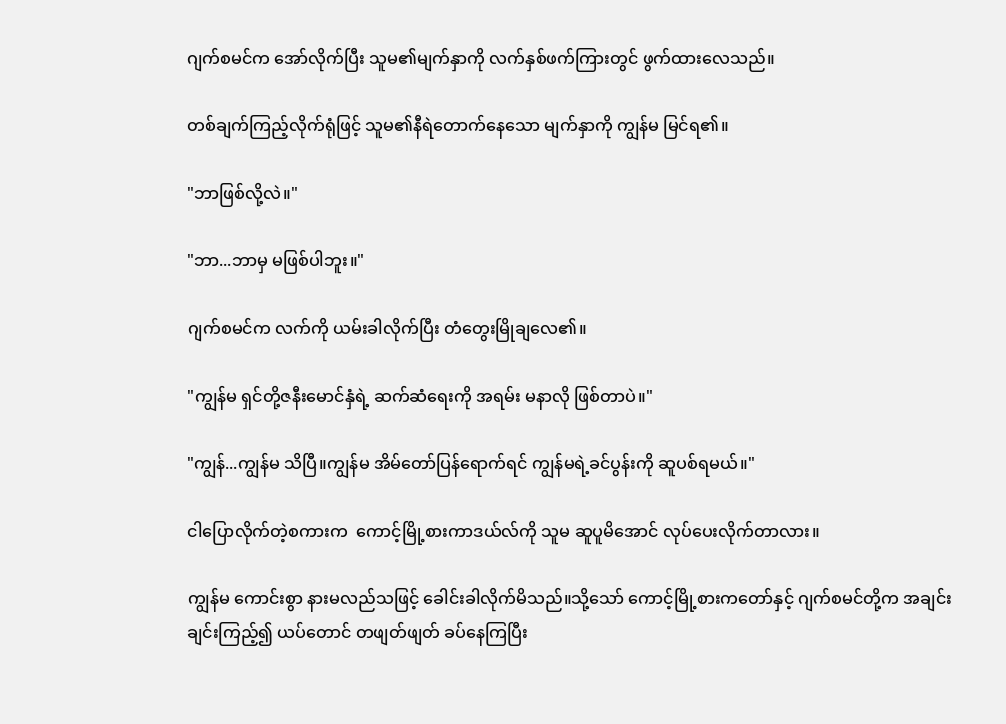ဂျက်စမင်က အော်လိုက်ပြီး သူမ၏မျက်နှာကို လက်နှစ်ဖက်ကြားတွင် ဖွက်ထားလေသည်။

တစ်ချက်ကြည့်လိုက်ရုံဖြင့် သူမ၏နီရဲတောက်နေသော မျက်နှာကို ကျွန်မ မြင်ရ၏။

"ဘာဖြစ်လို့လဲ။"

"ဘာ...ဘာမှ မဖြစ်ပါဘူး။"

ဂျက်စမင်က လက်ကို ယမ်းခါလိုက်ပြီး တံတွေးမြိုချလေ၏။

"ကျွန်မ ရှင်တို့ဇနီးမောင်နှံရဲ့ ဆက်ဆံရေးကို အရမ်း မနာလို ဖြစ်တာပဲ။"

"ကျွန်...ကျွန်မ သိပြီ။ကျွန်မ အိမ်တော်ပြန်ရောက်ရင် ကျွန်မရဲ့ခင်ပွန်းကို ဆူပစ်ရမယ်။"

ငါပြောလိုက်တဲ့စကားက  ကောင့်မြို့စားကာဒယ်လ်ကို သူမ ဆူပူမိအောင် လုပ်ပေးလိုက်တာလား။

ကျွန်မ ကောင်းစွာ နားမလည်သဖြင့် ခေါင်းခါလိုက်မိသည်။သို့သော် ကောင့်မြို့စားကတော်နှင့် ဂျက်စမင်တို့က အချင်းချင်းကြည့်၍ ယပ်တောင် တဖျတ်ဖျတ် ခပ်နေကြပြီး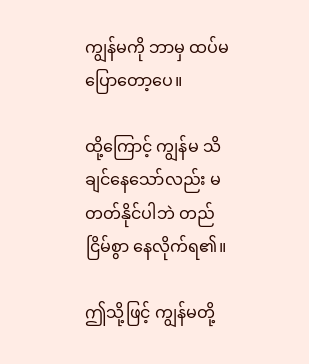ကျွန်မကို ဘာမှ ထပ်မပြောတော့ပေ။

ထို့ကြောင့် ကျွန်မ သိချင်နေသော်လည်း မတတ်နိုင်ပါဘဲ တည်ငြိမ်စွာ နေလိုက်ရ၏။

ဤသို့ဖြင့် ကျွန်မတို့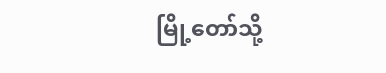မြို့တော်သို့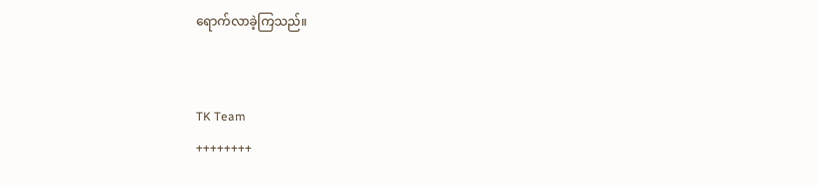ရောက်လာခဲ့ကြသည်။


TK Team
++++++++